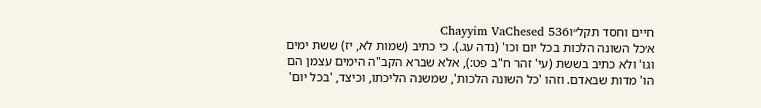חיים וחסד תקל״וChayyim VaChesed 536
א׳כל השונה הלכות בכל יום וכו' (נדה עג.). כי כתיב (שמות לא, יז) ששת ימים וגו' ולא כתיב בששת (עי' זהר ח"ב פט:), אלא שברא הקב"ה הימים עצמן הם הו' מדות שבאדם. וזהו 'כל השונה הלכות', שמשנה הליכתו, וכיצד, 'בכל יום'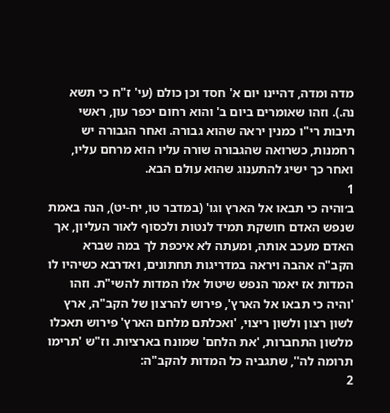מדה ומדה, דהיינו יום א' חסד וכן כולם (עי' ז"ח כי תשא נה.). וזהו שאומרים ביום ב' והוא רחום יכפר עון, ראשי תיבות רי"ו כמנין יראה שהוא גבורה. ואחר הגבורה יש רחמנות, כשרואה שהגבורה שורה עליו הוא מרחם עליו, ואחר כך ישיג להתענוג שהוא עולם הבא.
1
ב׳והיה כי תבאו אל הארץ וגו' (במדבר טו, יח-יט), הנה באמת שנפש האדם חושקת תמיד לנטות ולכסוף לאור העליון, אך האדם מעכב אותה, ומעתה לא איכפת לך במה שברא הקב"ה אהבה ויראה במדריגות תחתונים, ואדרבא כשיהיו לו המדות אז יאמר הנפש שיטול אלו המדות להשי"ת. וזהו 'והיה כי תבאו אל הארץ', פירוש להרצון של הקב"ה, ארץ לשון רצון ולשון ריצוי, 'ואכלתם מלחם הארץ' פירוש תאכלו מלשון התחברות, 'את הלחם' שמונח בארציות. וז"ש 'תרימו תרומה לה'', שתגביה כל המדות להקב"ה:
2